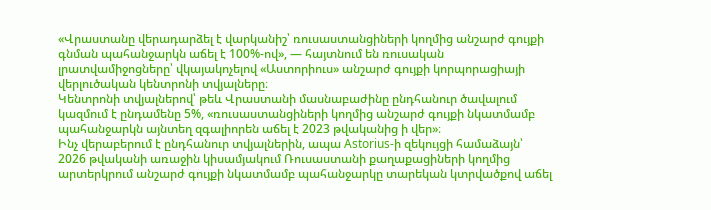«Վրաստանը վերադարձել է վարկանիշ՝ ռուսաստանցիների կողմից անշարժ գույքի գնման պահանջարկն աճել է 100%-ով», — հայտնում են ռուսական լրատվամիջոցները՝ վկայակոչելով «Աստորիուս» անշարժ գույքի կորպորացիայի վերլուծական կենտրոնի տվյալները։
Կենտրոնի տվյալներով՝ թեև Վրաստանի մասնաբաժինը ընդհանուր ծավալում կազմում է ընդամենը 5%, «ռուսաստանցիների կողմից անշարժ գույքի նկատմամբ պահանջարկն այնտեղ զգալիորեն աճել է 2023 թվականից ի վեր»։
Ինչ վերաբերում է ընդհանուր տվյալներին, ապա Astorius-ի զեկույցի համաձայն՝ 2026 թվականի առաջին կիսամյակում Ռուսաստանի քաղաքացիների կողմից արտերկրում անշարժ գույքի նկատմամբ պահանջարկը տարեկան կտրվածքով աճել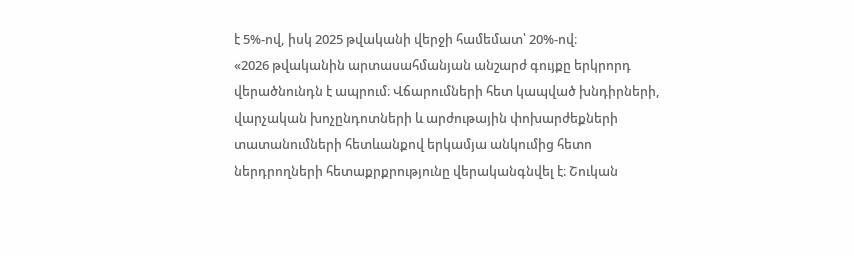է 5%-ով, իսկ 2025 թվականի վերջի համեմատ՝ 20%-ով։
«2026 թվականին արտասահմանյան անշարժ գույքը երկրորդ վերածնունդն է ապրում։ Վճարումների հետ կապված խնդիրների, վարչական խոչընդոտների և արժութային փոխարժեքների տատանումների հետևանքով երկամյա անկումից հետո ներդրողների հետաքրքրությունը վերականգնվել է։ Շուկան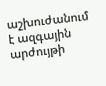աշխուժանում է ազգային արժույթի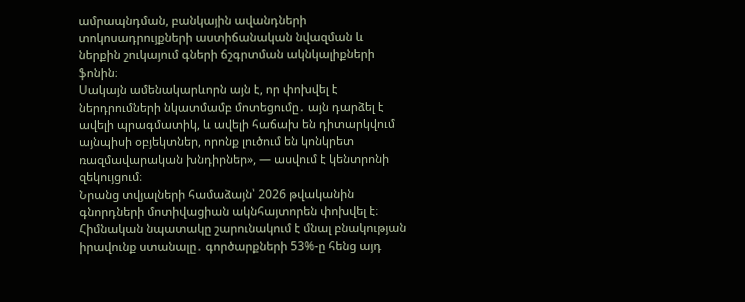ամրապնդման, բանկային ավանդների տոկոսադրույքների աստիճանական նվազման և ներքին շուկայում գների ճշգրտման ակնկալիքների ֆոնին։
Սակայն ամենակարևորն այն է, որ փոխվել է ներդրումների նկատմամբ մոտեցումը․ այն դարձել է ավելի պրագմատիկ, և ավելի հաճախ են դիտարկվում այնպիսի օբյեկտներ, որոնք լուծում են կոնկրետ ռազմավարական խնդիրներ», — ասվում է կենտրոնի զեկույցում։
Նրանց տվյալների համաձայն՝ 2026 թվականին գնորդների մոտիվացիան ակնհայտորեն փոխվել է։ Հիմնական նպատակը շարունակում է մնալ բնակության իրավունք ստանալը․ գործարքների 53%-ը հենց այդ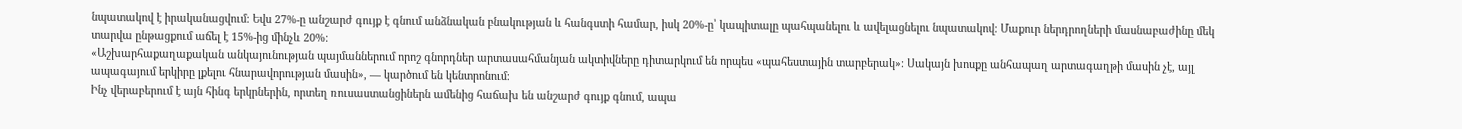նպատակով է իրականացվում։ Եվս 27%-ը անշարժ գույք է գնում անձնական բնակության և հանգստի համար, իսկ 20%-ը՝ կապիտալը պահպանելու և ավելացնելու նպատակով։ Մաքուր ներդրողների մասնաբաժինը մեկ տարվա ընթացքում աճել է 15%-ից մինչև 20%։
«Աշխարհաքաղաքական անկայունության պայմաններում որոշ գնորդներ արտասահմանյան ակտիվները դիտարկում են որպես «պահեստային տարբերակ»։ Սակայն խոսքը անհապաղ արտագաղթի մասին չէ, այլ ապագայում երկիրը լքելու հնարավորության մասին», — կարծում են կենտրոնում։
Ինչ վերաբերում է այն հինգ երկրներին, որտեղ ռուսաստանցիներն ամենից հաճախ են անշարժ գույք գնում, ապա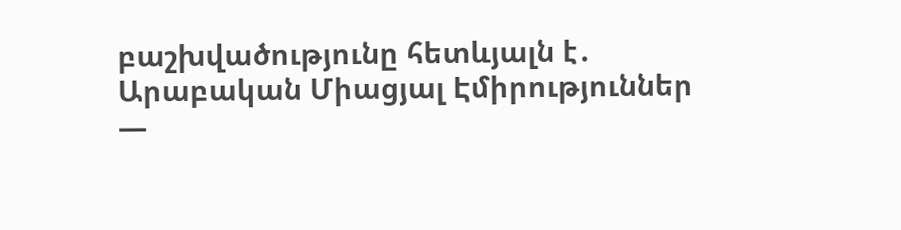բաշխվածությունը հետևյալն է․
Արաբական Միացյալ Էմիրություններ —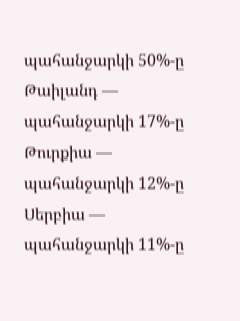պահանջարկի 50%-ը
Թաիլանդ — պահանջարկի 17%-ը
Թուրքիա — պահանջարկի 12%-ը
Սերբիա — պահանջարկի 11%-ը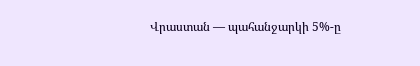Վրաստան — պահանջարկի 5%-ը